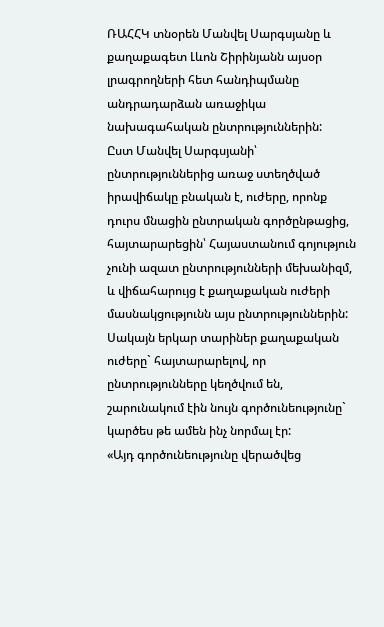ՌԱՀՀԿ տնօրեն Մանվել Սարգսյանը և քաղաքագետ Լևոն Շիրինյանն այսօր լրագրողների հետ հանդիպմանը անդրադարձան առաջիկա նախագահական ընտրություններին:
Ըստ Մանվել Սարգսյանի՝ ընտրություններից առաջ ստեղծված իրավիճակը բնական է, ուժերը, որոնք դուրս մնացին ընտրական գործընթացից, հայտարարեցին՝ Հայաստանում գոյություն չունի ազատ ընտրությունների մեխանիզմ, և վիճահարույց է քաղաքական ուժերի մասնակցությունն այս ընտրություններին: Սակայն երկար տարիներ քաղաքական ուժերը` հայտարարելով, որ ընտրությունները կեղծվում են, շարունակում էին նույն գործունեությունը` կարծես թե ամեն ինչ նորմալ էր:
«Այդ գործունեությունը վերածվեց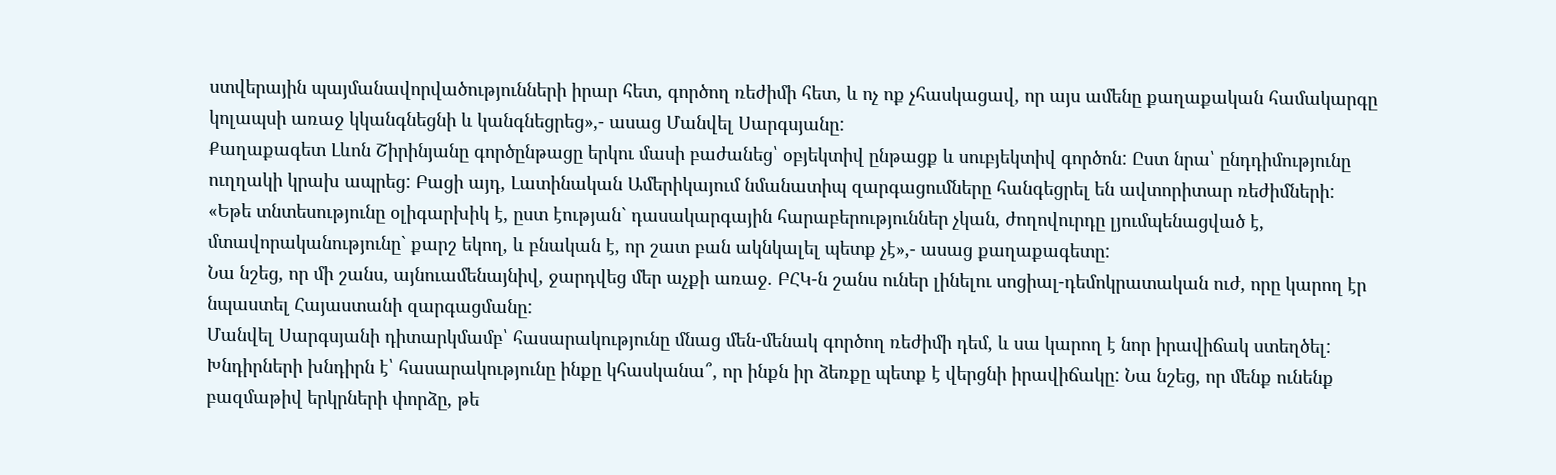ստվերային պայմանավորվածությունների իրար հետ, գործող ռեժիմի հետ, և ոչ ոք չհասկացավ, որ այս ամենը քաղաքական համակարգը կոլապսի առաջ կկանգնեցնի և կանգնեցրեց»,- ասաց Մանվել Սարգսյանը:
Քաղաքագետ Լևոն Շիրինյանը գործընթացը երկու մասի բաժանեց՝ օբյեկտիվ ընթացք և սուբյեկտիվ գործոն: Ըստ նրա՝ ընդդիմությունը ուղղակի կրախ ապրեց: Բացի այդ, Լատինական Ամերիկայում նմանատիպ զարգացումները հանգեցրել են ավտորիտար ռեժիմների:
«Եթե տնտեսությունը օլիգարխիկ է, ըստ էության` դասակարգային հարաբերություններ չկան, ժողովուրդը լյումպենացված է, մտավորականությունը` քարշ եկող, և բնական է, որ շատ բան ակնկալել պետք չէ»,- ասաց քաղաքագետը:
Նա նշեց, որ մի շանս, այնուամենայնիվ, ջարդվեց մեր աչքի առաջ. ԲՀԿ-ն շանս ուներ լինելու սոցիալ-դեմոկրատական ուժ, որը կարող էր նպաստել Հայաստանի զարգացմանը:
Մանվել Սարգսյանի դիտարկմամբ՝ հասարակությունը մնաց մեն-մենակ գործող ռեժիմի դեմ, և սա կարող է նոր իրավիճակ ստեղծել: Խնդիրների խնդիրն է՝ հասարակությունը ինքը կհասկանա՞, որ ինքն իր ձեռքը պետք է վերցնի իրավիճակը: Նա նշեց, որ մենք ունենք բազմաթիվ երկրների փորձը, թե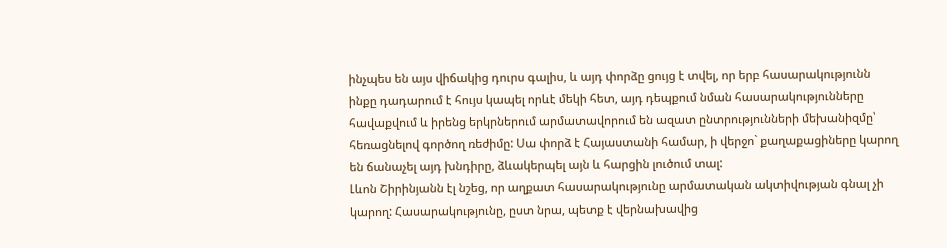ինչպես են այս վիճակից դուրս գալիս, և այդ փորձը ցույց է տվել, որ երբ հասարակությունն ինքը դադարում է հույս կապել որևէ մեկի հետ, այդ դեպքում նման հասարակությունները հավաքվում և իրենց երկրներում արմատավորում են ազատ ընտրությունների մեխանիզմը՝ հեռացնելով գործող ռեժիմը: Սա փորձ է Հայաստանի համար, ի վերջո` քաղաքացիները կարող են ճանաչել այդ խնդիրը, ձևակերպել այն և հարցին լուծում տալ:
Լևոն Շիրինյանն էլ նշեց, որ աղքատ հասարակությունը արմատական ակտիվության գնալ չի կարող: Հասարակությունը, ըստ նրա, պետք է վերնախավից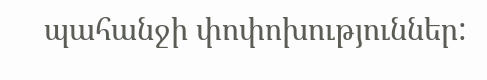պահանջի փոփոխություններ: